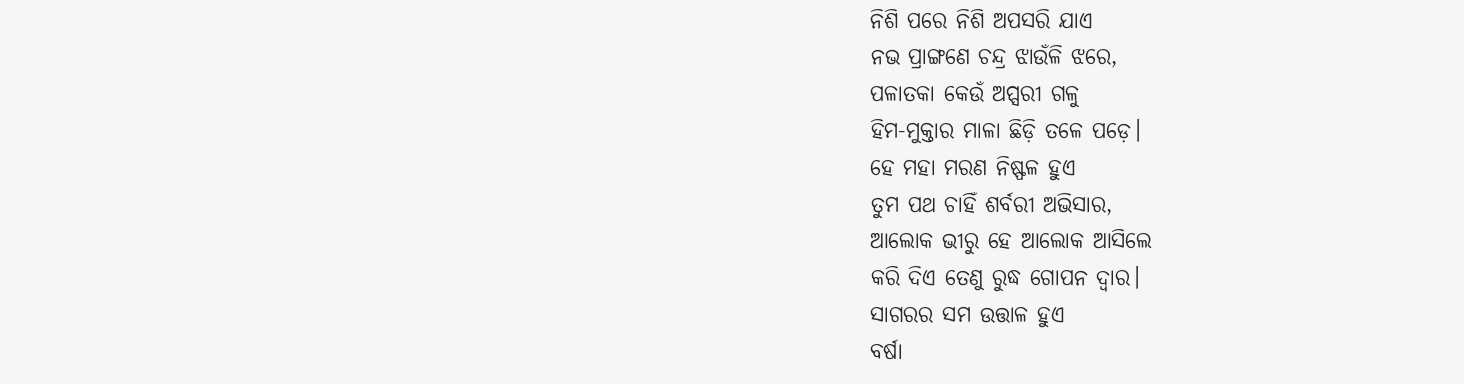ନିଶି ପରେ ନିଶି ଅପସରି ଯାଏ
ନଭ ପ୍ରାଙ୍ଗଣେ ଚନ୍ଦ୍ର ଝାଉଁଳି ଝରେ,
ପଳାତକା କେଉଁ ଅପ୍ସରୀ ଗଳୁ
ହିମ-ମୁକ୍ତାର ମାଳା ଛିଡ଼ି ତଳେ ପଡ଼େ।
ହେ ମହା ମରଣ ନିଷ୍ଫଳ ହୁଏ
ତୁମ ପଥ ଚାହିଁ ଶର୍ବରୀ ଅଭିସାର,
ଆଲୋକ ଭୀରୁ ହେ ଆଲୋକ ଆସିଲେ
କରି ଦିଏ ତେଣୁ ରୁଦ୍ଧ ଗୋପନ ଦ୍ବାର।
ସାଗରର ସମ ଉତ୍ତାଳ ହୁଏ
ବର୍ଷା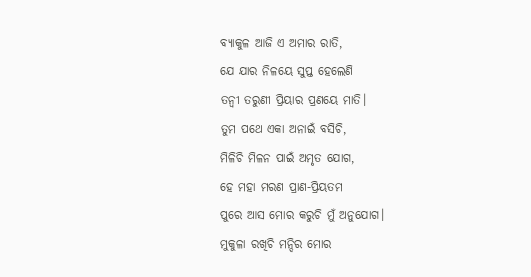ବ୍ୟାକୁଳ ଆଜି ଏ ଅମାର ରାତି,
ଯେ ଯାର ନିଳୟେ ସୁପ୍ତ ହେଲେଣି
ତନ୍ବୀ ତରୁଣୀ ପ୍ରିୟାର ପ୍ରଣୟେ ମାତି।
ତୁମ ପଥେ ଏକା ଅନାଇଁ ବସିଚି,
ମିଳିଚି ମିଳନ ପାଇଁ ଅମୃତ ଯୋଗ,
ହେ ମହା ମରଣ ପ୍ରାଣ-ପ୍ରିୟତମ
ପୁରେ ଆସ ମୋର କରୁଚି ମୁଁ ଅନୁଯୋଗ।
ମୁକୁଳା ରଖିଚି ମନ୍ଦିର ମୋର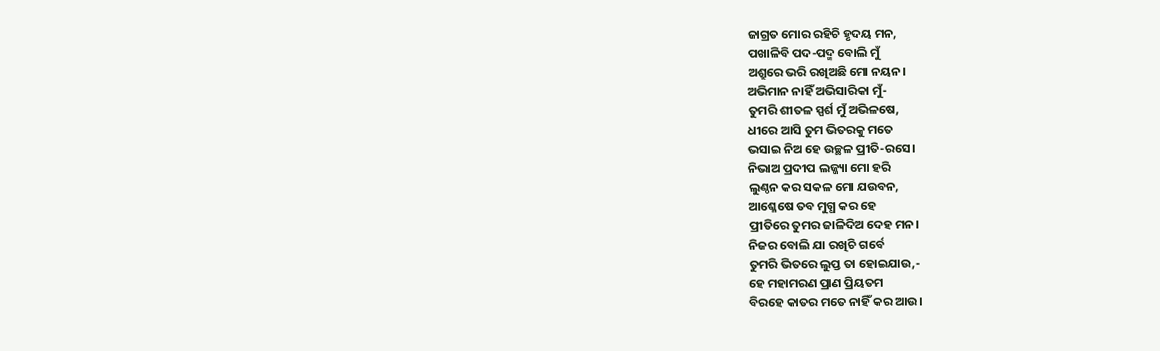ଜାଗ୍ରତ ମୋର ରହିଚି ହୃଦୟ ମନ,
ପଖାଳିବି ପଦ-ପଦ୍ମ ବୋଲି ମୁଁ
ଅଶ୍ରୁରେ ଭରି ରଖିଅଛି ମୋ ନୟନ।
ଅଭିମାନ ନାହିଁ ଅଭିସାରିକା ମୁଁ-
ତୁମରି ଶୀତଳ ସ୍ପର୍ଶ ମୁଁ ଅଭିଳଷେ,
ଧୀରେ ଆସି ତୁମ ଭିତରକୁ ମତେ
ଭସାଇ ନିଅ ହେ ଉଚ୍ଛଳ ପ୍ରୀତି-ରସେ।
ନିଭାଅ ପ୍ରଦୀପ ଲଜ୍ଜ୍ୟା ମୋ ହରି
ଲୁଣ୍ଠନ କର ସକଳ ମୋ ଯଉବନ,
ଆଶ୍ଳେଷେ ତବ ମୁଗ୍ଧ କର ହେ
ପ୍ରୀତିରେ ତୁମର ଜାଳିଦିଅ ଦେହ ମନ।
ନିଜର ବୋଲି ଯା ରଖିଚି ଗର୍ବେ
ତୁମରି ଭିତରେ ଲୁପ୍ତ ତା ହୋଇଯାଉ,-
ହେ ମହାମରଣ ପ୍ରାଣ ପ୍ରିୟତମ
ବିରହେ କାତର ମତେ ନାହିଁ କର ଆଉ।